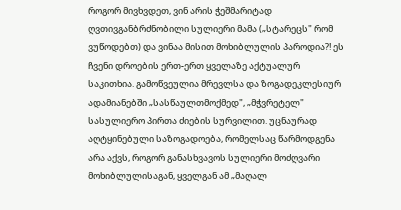როგორ მივხვდეთ, ვინ არის ჭეშმარიტად ღვთივგანბრძნობილი სულიერი მამა („სტარეცს" რომ ვუწოდებთ) და ვინაა მისით მოხიბლულის პაროდია?! ეს ჩვენი დროების ერთ-ერთ ყველაზე აქტუალურ საკითხია. გამოწვეულია მრევლსა და ზოგადეკლესიურ ადამიანებში „სასწაულთმოქმედ", „მჭვრეტელ" სასულიერო პირთა ძიების სურვილით. უცნაურად აღტყინებული საზოგადოება, რომელსაც წარმოდგენა არა აქვს, როგორ განასხვავოს სულიერი მოძღვარი მოხიბლულისაგან, ყველგან ამ „მაღალ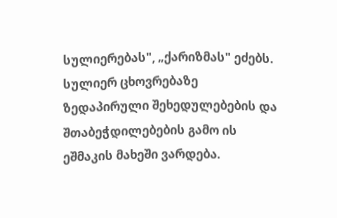სულიერებას", „ქარიზმას" ეძებს. სულიერ ცხოვრებაზე ზედაპირული შეხედულებების და შთაბეჭდილებების გამო ის ეშმაკის მახეში ვარდება.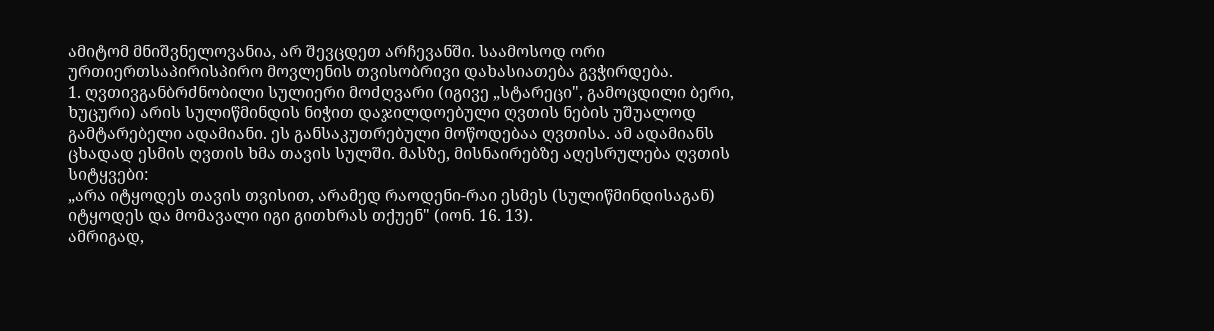ამიტომ მნიშვნელოვანია, არ შევცდეთ არჩევანში. საამოსოდ ორი ურთიერთსაპირისპირო მოვლენის თვისობრივი დახასიათება გვჭირდება.
1. ღვთივგანბრძნობილი სულიერი მოძღვარი (იგივე „სტარეცი", გამოცდილი ბერი, ხუცური) არის სულიწმინდის ნიჭით დაჯილდოებული ღვთის ნების უშუალოდ გამტარებელი ადამიანი. ეს განსაკუთრებული მოწოდებაა ღვთისა. ამ ადამიანს ცხადად ესმის ღვთის ხმა თავის სულში. მასზე, მისნაირებზე აღესრულება ღვთის სიტყვები:
„არა იტყოდეს თავის თვისით, არამედ რაოდენი-რაი ესმეს (სულიწმინდისაგან) იტყოდეს და მომავალი იგი გითხრას თქუენ" (იონ. 16. 13).
ამრიგად,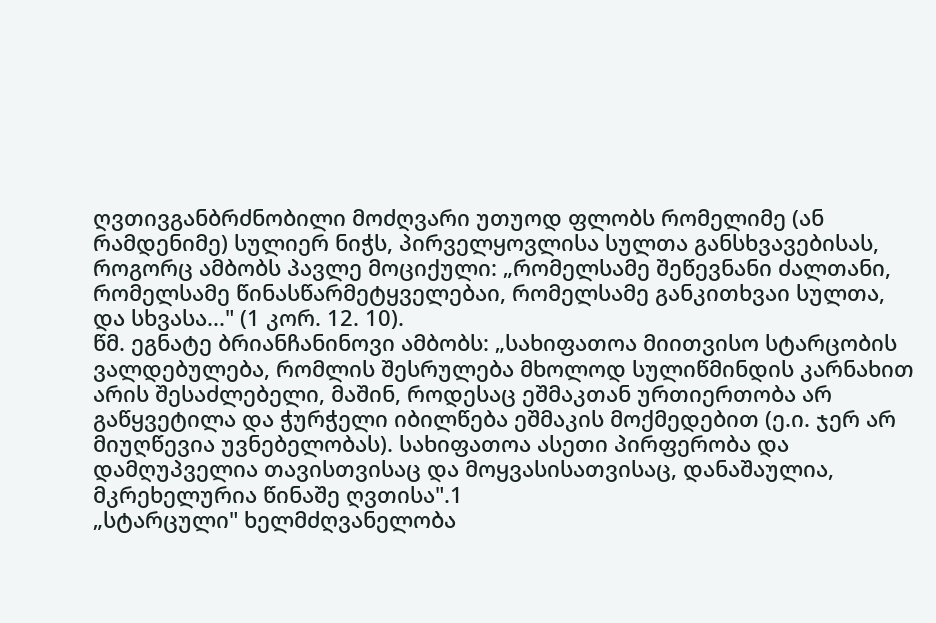ღვთივგანბრძნობილი მოძღვარი უთუოდ ფლობს რომელიმე (ან რამდენიმე) სულიერ ნიჭს, პირველყოვლისა სულთა განსხვავებისას, როგორც ამბობს პავლე მოციქული: „რომელსამე შეწევნანი ძალთანი, რომელსამე წინასწარმეტყველებაი, რომელსამე განკითხვაი სულთა, და სხვასა..." (1 კორ. 12. 10).
წმ. ეგნატე ბრიანჩანინოვი ამბობს: „სახიფათოა მიითვისო სტარცობის ვალდებულება, რომლის შესრულება მხოლოდ სულიწმინდის კარნახით არის შესაძლებელი, მაშინ, როდესაც ეშმაკთან ურთიერთობა არ გაწყვეტილა და ჭურჭელი იბილწება ეშმაკის მოქმედებით (ე.ი. ჯერ არ მიუღწევია უვნებელობას). სახიფათოა ასეთი პირფერობა და დამღუპველია თავისთვისაც და მოყვასისათვისაც, დანაშაულია, მკრეხელურია წინაშე ღვთისა".1
„სტარცული" ხელმძღვანელობა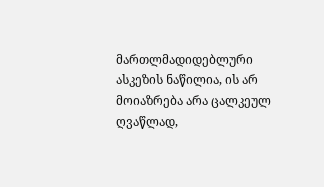მართლმადიდებლური ასკეზის ნაწილია, ის არ მოიაზრება არა ცალკეულ ღვაწლად,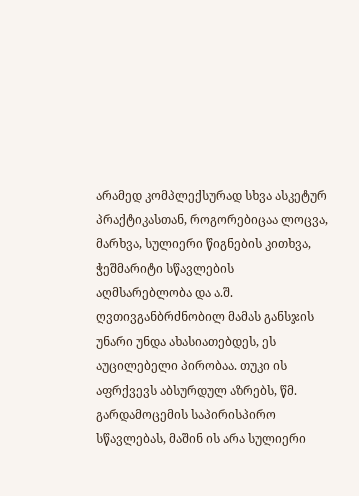არამედ კომპლექსურად სხვა ასკეტურ პრაქტიკასთან, როგორებიცაა ლოცვა, მარხვა, სულიერი წიგნების კითხვა, ჭეშმარიტი სწავლების აღმსარებლობა და ა.შ.
ღვთივგანბრძნობილ მამას განსჯის უნარი უნდა ახასიათებდეს, ეს აუცილებელი პირობაა. თუკი ის აფრქვევს აბსურდულ აზრებს, წმ. გარდამოცემის საპირისპირო სწავლებას, მაშინ ის არა სულიერი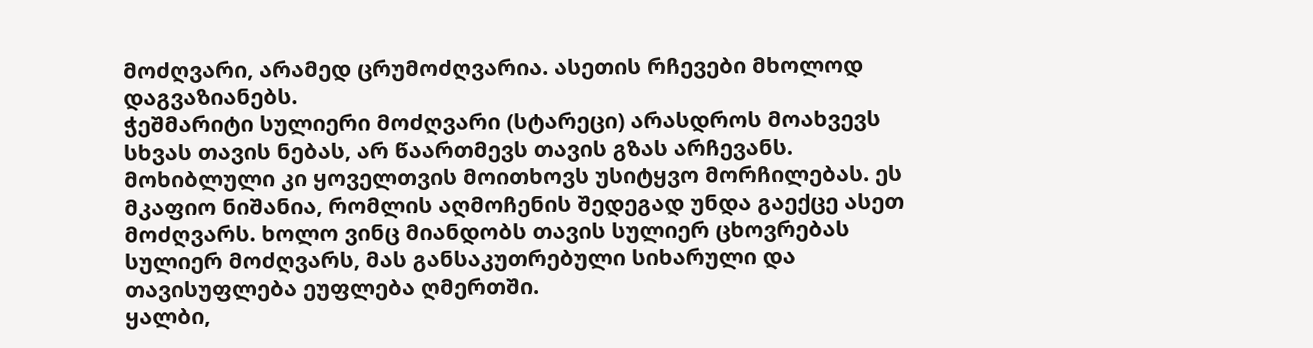მოძღვარი, არამედ ცრუმოძღვარია. ასეთის რჩევები მხოლოდ დაგვაზიანებს.
ჭეშმარიტი სულიერი მოძღვარი (სტარეცი) არასდროს მოახვევს სხვას თავის ნებას, არ წაართმევს თავის გზას არჩევანს. მოხიბლული კი ყოველთვის მოითხოვს უსიტყვო მორჩილებას. ეს მკაფიო ნიშანია, რომლის აღმოჩენის შედეგად უნდა გაექცე ასეთ მოძღვარს. ხოლო ვინც მიანდობს თავის სულიერ ცხოვრებას სულიერ მოძღვარს, მას განსაკუთრებული სიხარული და თავისუფლება ეუფლება ღმერთში.
ყალბი,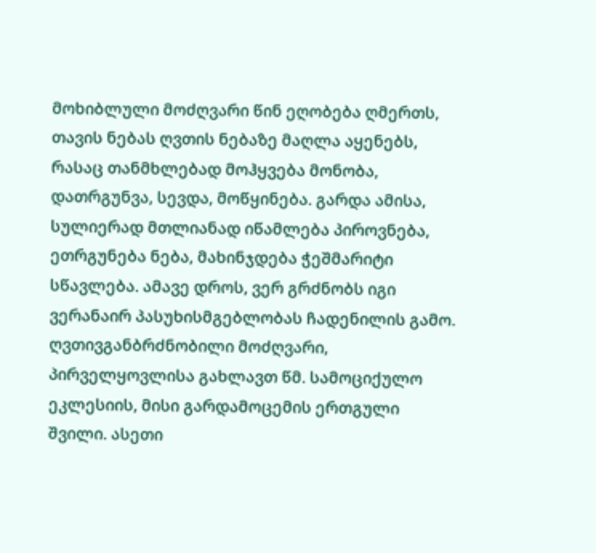მოხიბლული მოძღვარი წინ ეღობება ღმერთს, თავის ნებას ღვთის ნებაზე მაღლა აყენებს, რასაც თანმხლებად მოჰყვება მონობა, დათრგუნვა, სევდა, მოწყინება. გარდა ამისა, სულიერად მთლიანად იწამლება პიროვნება, ეთრგუნება ნება, მახინჯდება ჭეშმარიტი სწავლება. ამავე დროს, ვერ გრძნობს იგი ვერანაირ პასუხისმგებლობას ჩადენილის გამო.
ღვთივგანბრძნობილი მოძღვარი, პირველყოვლისა გახლავთ წმ. სამოციქულო ეკლესიის, მისი გარდამოცემის ერთგული შვილი. ასეთი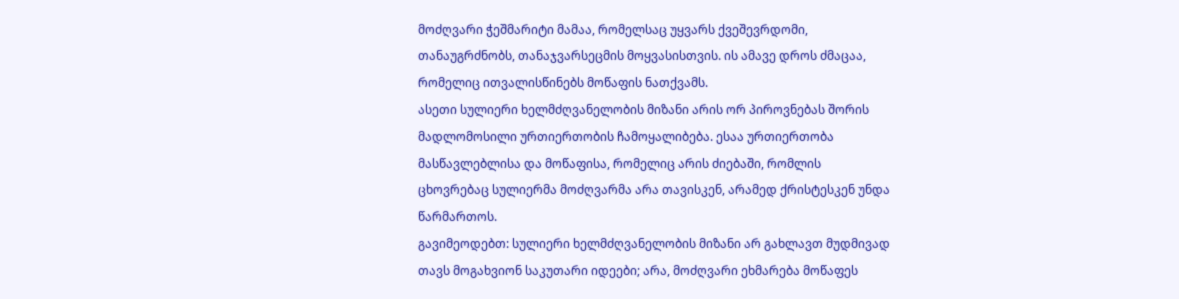მოძღვარი ჭეშმარიტი მამაა, რომელსაც უყვარს ქვეშევრდომი, თანაუგრძნობს, თანაჯვარსეცმის მოყვასისთვის. ის ამავე დროს ძმაცაა, რომელიც ითვალისწინებს მოწაფის ნათქვამს.
ასეთი სულიერი ხელმძღვანელობის მიზანი არის ორ პიროვნებას შორის მადლომოსილი ურთიერთობის ჩამოყალიბება. ესაა ურთიერთობა მასწავლებლისა და მოწაფისა, რომელიც არის ძიებაში, რომლის ცხოვრებაც სულიერმა მოძღვარმა არა თავისკენ, არამედ ქრისტესკენ უნდა წარმართოს.
გავიმეოდებთ: სულიერი ხელმძღვანელობის მიზანი არ გახლავთ მუდმივად თავს მოგახვიონ საკუთარი იდეები; არა, მოძღვარი ეხმარება მოწაფეს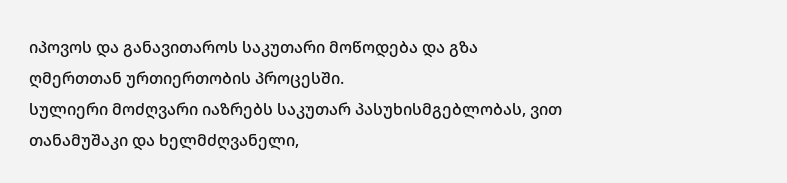იპოვოს და განავითაროს საკუთარი მოწოდება და გზა ღმერთთან ურთიერთობის პროცესში.
სულიერი მოძღვარი იაზრებს საკუთარ პასუხისმგებლობას, ვით თანამუშაკი და ხელმძღვანელი,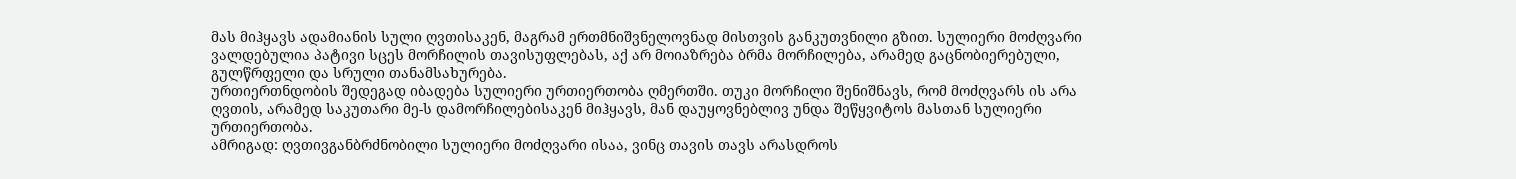მას მიჰყავს ადამიანის სული ღვთისაკენ, მაგრამ ერთმნიშვნელოვნად მისთვის განკუთვნილი გზით. სულიერი მოძღვარი ვალდებულია პატივი სცეს მორჩილის თავისუფლებას, აქ არ მოიაზრება ბრმა მორჩილება, არამედ გაცნობიერებული, გულწრფელი და სრული თანამსახურება.
ურთიერთნდობის შედეგად იბადება სულიერი ურთიერთობა ღმერთში. თუკი მორჩილი შენიშნავს, რომ მოძღვარს ის არა ღვთის, არამედ საკუთარი მე-ს დამორჩილებისაკენ მიჰყავს, მან დაუყოვნებლივ უნდა შეწყვიტოს მასთან სულიერი ურთიერთობა.
ამრიგად: ღვთივგანბრძნობილი სულიერი მოძღვარი ისაა, ვინც თავის თავს არასდროს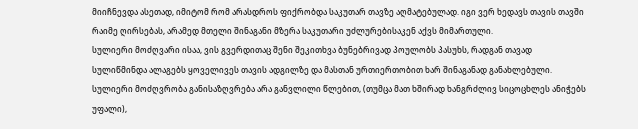მიიჩნევდა ასეთად, იმიტომ რომ არასდროს ფიქრობდა საკუთარ თავზე აღმატებულად. იგი ვერ ხედავს თავის თავში რაიმე ღირსებას, არამედ მთელი შინაგანი მზერა საკუთარი უძლურებისაკენ აქვს მიმართული.
სულიერი მოძღვარი ისაა, ვის გვერდითაც შენი შეკითხვა ბუნებრივად პოულობს პასუხს, რადგან თავად სულიწმინდა ალაგებს ყოველივეს თავის ადგილზე და მასთან ურთიერთობით ხარ შინაგანად განახლებული.
სულიერი მოძღვრობა განისაზღვრება არა განვლილი წლებით, (თუმცა მათ ხშირად ხანგრძლივ სიცოცხლეს ანიჭებს უფალი),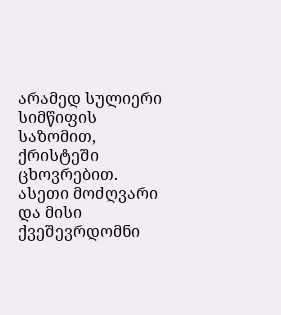არამედ სულიერი სიმწიფის საზომით, ქრისტეში ცხოვრებით.
ასეთი მოძღვარი და მისი ქვეშევრდომნი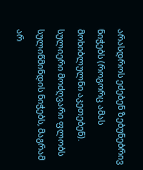არასდროს ეძებენ ზებუნებრივ ნიჭებს (როგორც ამას მოხიბლულნი აკეთებენ). სულიერი მოძღვარი ფლობს სულიწმინდის ნიჭებს, მაგრამ არ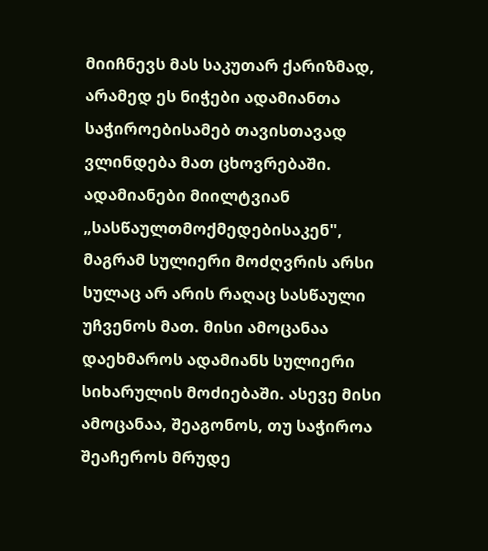მიიჩნევს მას საკუთარ ქარიზმად, არამედ ეს ნიჭები ადამიანთა საჭიროებისამებ თავისთავად ვლინდება მათ ცხოვრებაში.
ადამიანები მიილტვიან „სასწაულთმოქმედებისაკენ", მაგრამ სულიერი მოძღვრის არსი სულაც არ არის რაღაც სასწაული უჩვენოს მათ. მისი ამოცანაა დაეხმაროს ადამიანს სულიერი სიხარულის მოძიებაში. ასევე მისი ამოცანაა, შეაგონოს, თუ საჭიროა შეაჩეროს მრუდე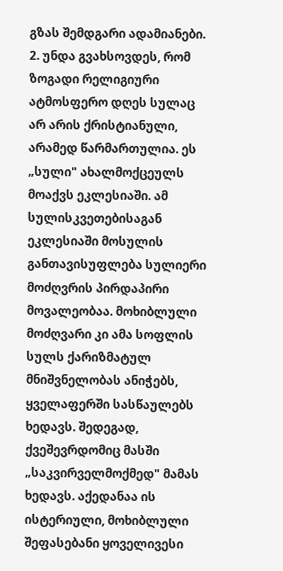გზას შემდგარი ადამიანები.
2. უნდა გვახსოვდეს, რომ ზოგადი რელიგიური ატმოსფერო დღეს სულაც არ არის ქრისტიანული, არამედ წარმართულია. ეს „სული" ახალმოქცეულს მოაქვს ეკლესიაში. ამ სულისკვეთებისაგან ეკლესიაში მოსულის განთავისუფლება სულიერი მოძღვრის პირდაპირი მოვალეობაა. მოხიბლული მოძღვარი კი ამა სოფლის სულს ქარიზმატულ მნიშვნელობას ანიჭებს, ყველაფერში სასწაულებს ხედავს. შედეგად, ქვეშევრდომიც მასში „საკვირველმოქმედ" მამას ხედავს. აქედანაა ის ისტერიული, მოხიბლული შეფასებანი ყოველივესი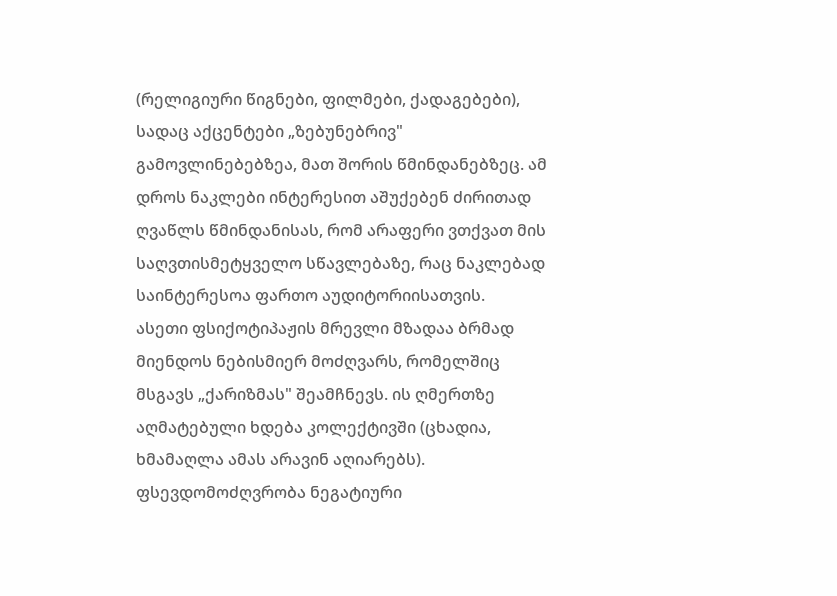(რელიგიური წიგნები, ფილმები, ქადაგებები), სადაც აქცენტები „ზებუნებრივ" გამოვლინებებზეა, მათ შორის წმინდანებზეც. ამ დროს ნაკლები ინტერესით აშუქებენ ძირითად ღვაწლს წმინდანისას, რომ არაფერი ვთქვათ მის საღვთისმეტყველო სწავლებაზე, რაც ნაკლებად საინტერესოა ფართო აუდიტორიისათვის.
ასეთი ფსიქოტიპაჟის მრევლი მზადაა ბრმად მიენდოს ნებისმიერ მოძღვარს, რომელშიც მსგავს „ქარიზმას" შეამჩნევს. ის ღმერთზე აღმატებული ხდება კოლექტივში (ცხადია, ხმამაღლა ამას არავინ აღიარებს).
ფსევდომოძღვრობა ნეგატიური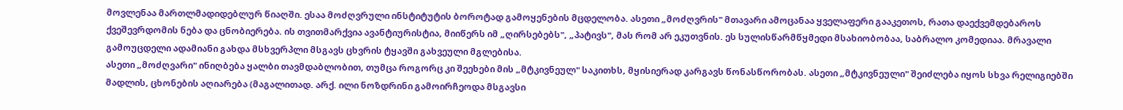მოვლენაა მართლმადიდებლურ წიაღში. ესაა მოძღვრული ინსტიტუტის ბოროტად გამოყენების მცდელობა. ასეთი „მოძღვრის" მთავარი ამოცანაა ყველაფერი გააკეთოს, რათა დაექვემდებაროს ქვეშევრდომის ნება და ცნობიერება. ის თვითმარქვია ავანტიურისტია, მიიწერს იმ „ღირსებებს", „პატივს", მას რომ არ ეკუთვნის. ეს სულისწარმწყმედი მსახიობობაა, საბრალო კომედიაა. მრავალი გამოუცდელი ადამიანი გახდა მსხვერპლი მსგავს ცხვრის ტყავში გახვეული მგლებისა.
ასეთი „მოძღვარი" ინიღბება ყალბი თავმდაბლობით, თუმცა როგორც კი შეეხები მის „მტკივნეულ" საკითხს, მყისიერად კარგავს წონასწორობას. ასეთი „მტკივნეული" შეიძლება იყოს სხვა რელიგიებში მადლის, ცხონების აღიარება (მაგალითად. არქ. ილი ნოზდრინი გამოირჩეოდა მსგავსი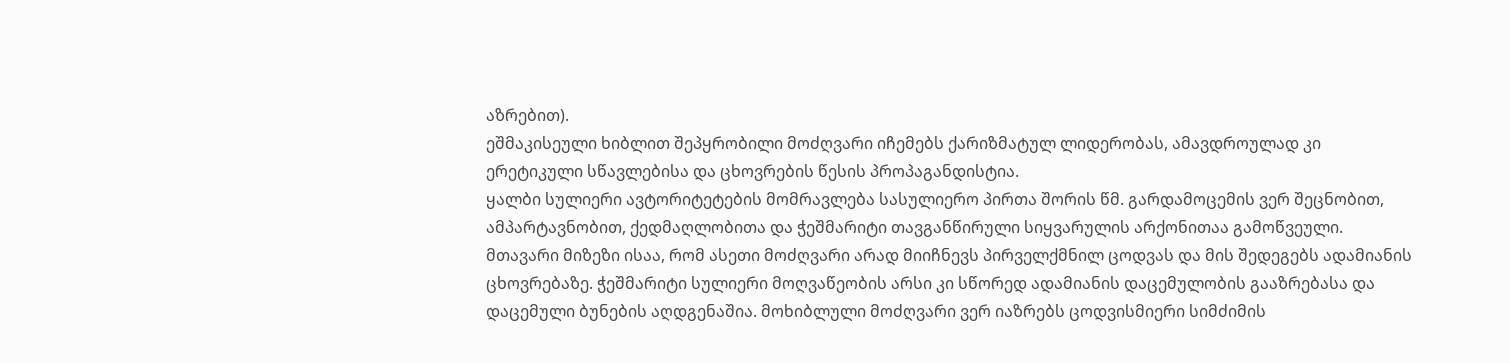აზრებით).
ეშმაკისეული ხიბლით შეპყრობილი მოძღვარი იჩემებს ქარიზმატულ ლიდერობას, ამავდროულად კი ერეტიკული სწავლებისა და ცხოვრების წესის პროპაგანდისტია.
ყალბი სულიერი ავტორიტეტების მომრავლება სასულიერო პირთა შორის წმ. გარდამოცემის ვერ შეცნობით, ამპარტავნობით, ქედმაღლობითა და ჭეშმარიტი თავგანწირული სიყვარულის არქონითაა გამოწვეული.
მთავარი მიზეზი ისაა, რომ ასეთი მოძღვარი არად მიიჩნევს პირველქმნილ ცოდვას და მის შედეგებს ადამიანის ცხოვრებაზე. ჭეშმარიტი სულიერი მოღვაწეობის არსი კი სწორედ ადამიანის დაცემულობის გააზრებასა და დაცემული ბუნების აღდგენაშია. მოხიბლული მოძღვარი ვერ იაზრებს ცოდვისმიერი სიმძიმის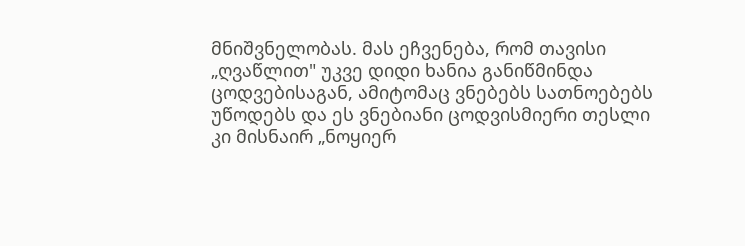მნიშვნელობას. მას ეჩვენება, რომ თავისი „ღვაწლით" უკვე დიდი ხანია განიწმინდა ცოდვებისაგან, ამიტომაც ვნებებს სათნოებებს უწოდებს და ეს ვნებიანი ცოდვისმიერი თესლი კი მისნაირ „ნოყიერ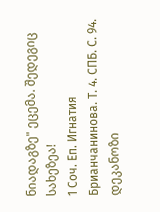ნიადაგზე" ეცემა. შედეგიც სახეზეა!
1 Соч. Еп. Игнатия Брианчанинова. Т. 4. СПБ. С. 94.
დეკანოზი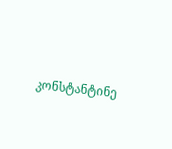კონსტანტინე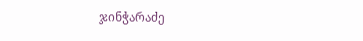ჯინჭარაძე